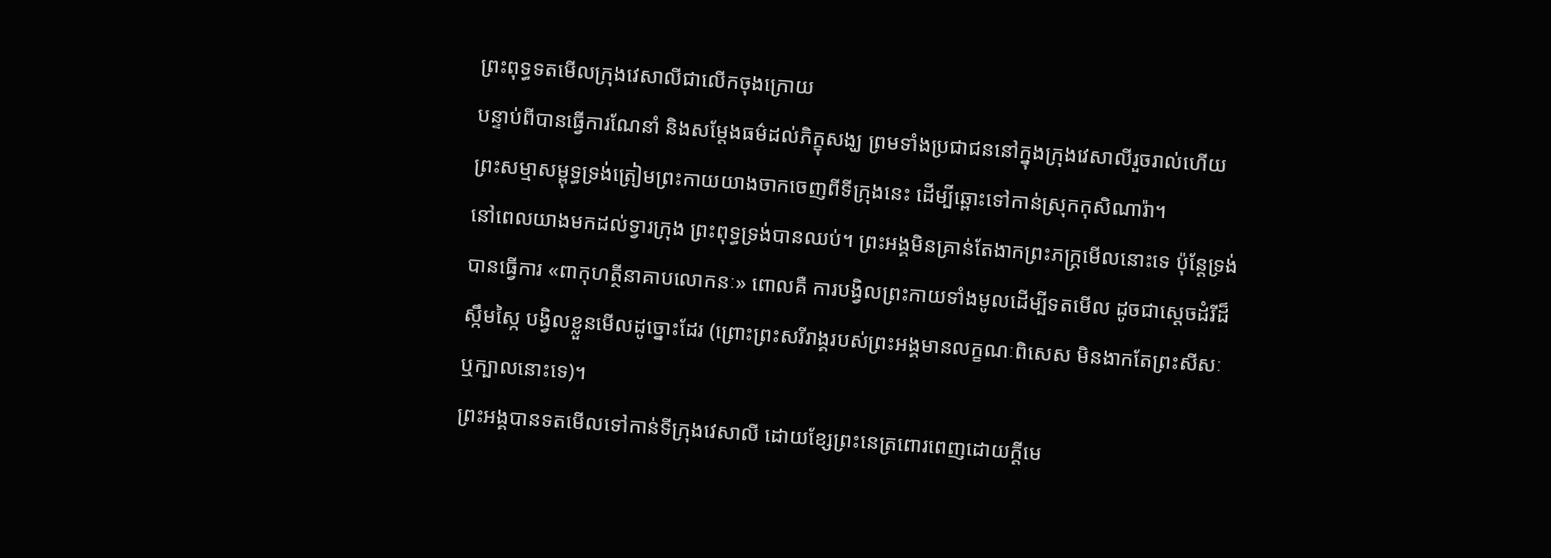ព្រះពុទ្ធទតមើលក្រុងវេសាលីជាលើកចុងក្រោយ
បន្ទាប់ពីបានធ្វើការណែនាំ និងសម្តែងធម៌ដល់ភិក្ខុសង្ឃ ព្រមទាំងប្រជាជននៅក្នុងក្រុងវេសាលីរួចរាល់ហើយ ព្រះសម្មាសម្ពុទ្ធទ្រង់ត្រៀមព្រះកាយយាងចាកចេញពីទីក្រុងនេះ ដើម្បីឆ្ពោះទៅកាន់ស្រុកកុសិណារ៉ា។
នៅពេលយាងមកដល់ទ្វារក្រុង ព្រះពុទ្ធទ្រង់បានឈប់។ ព្រះអង្គមិនគ្រាន់តែងាកព្រះភក្ត្រមើលនោះទេ ប៉ុន្តែទ្រង់បានធ្វើការ «ពាកុហត្ថីនាគាបលោកនៈ» ពោលគឺ ការបង្វិលព្រះកាយទាំងមូលដើម្បីទតមើល ដូចជាស្តេចដំរីដ៏ស្កឹមស្កៃ បង្វិលខ្លួនមើលដូច្នោះដែរ (ព្រោះព្រះសរីរាង្គរបស់ព្រះអង្គមានលក្ខណៈពិសេស មិនងាកតែព្រះសីសៈ ឬក្បាលនោះទេ)។
ព្រះអង្គបានទតមើលទៅកាន់ទីក្រុងវេសាលី ដោយខ្សែព្រះនេត្រពោរពេញដោយក្តីមេ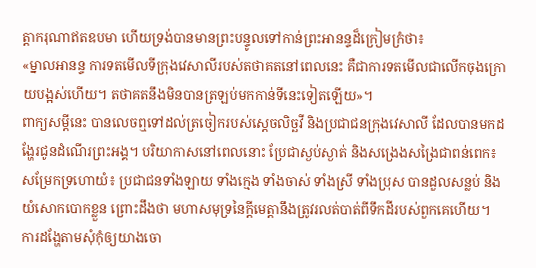ត្តាករុណាឥតឧបមា ហើយទ្រង់បានមានព្រះបន្ទូលទៅកាន់ព្រះអានន្ទដ៏ក្រៀមក្រំថា៖
«ម្នាលអានន្ទ ការទតមើលទីក្រុងវេសាលីរបស់តថាគតនៅពេលនេះ គឺជាការទតមើលជាលើកចុងក្រោយបង្អស់ហើយ។ តថាគតនឹងមិនបានត្រឡប់មកកាន់ទីនេះទៀតឡើយ»។
ពាក្យសម្តីនេះ បានលេចឮទៅដល់ត្រចៀករបស់ស្តេចលិច្ឆវី និងប្រជាជនក្រុងវេសាលី ដែលបានមកដង្ហែរជូនដំណើរព្រះអង្គ។ បរិយាកាសនៅពេលនោះ ប្រែជាស្ងប់ស្ងាត់ និងសង្រេងសង្រៃជាពន់ពេក៖
សម្រែកទ្រហោយំ៖ ប្រជាជនទាំងឡាយ ទាំងក្មេង ទាំងចាស់ ទាំងស្រី ទាំងប្រុស បានដួលសន្លប់ និងយំសោកបោកខ្លួន ព្រោះដឹងថា មហាសមុទ្រនៃក្តីមេត្តានឹងត្រូវរលត់បាត់ពីទឹកដីរបស់ពួកគេហើយ។
ការដង្ហែតាមសុំកុំឲ្យយាងចោ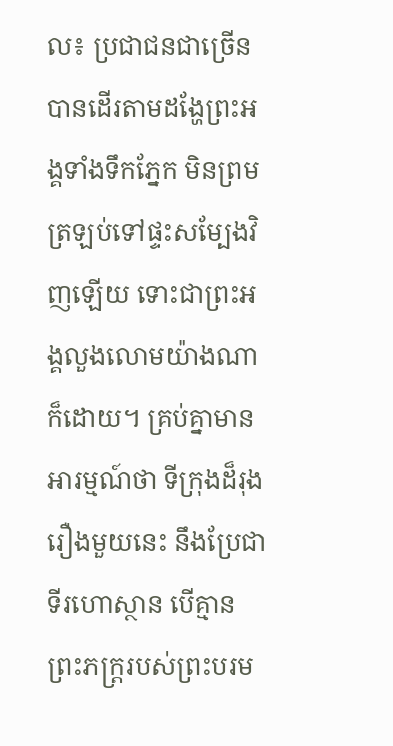ល៖ ប្រជាជនជាច្រើនបានដើរតាមដង្ហែព្រះអង្គទាំងទឹកភ្នែក មិនព្រមត្រឡប់ទៅផ្ទះសម្បែងវិញឡើយ ទោះជាព្រះអង្គលួងលោមយ៉ាងណាក៏ដោយ។ គ្រប់គ្នាមានអារម្មណ៍ថា ទីក្រុងដ៏រុងរឿងមួយនេះ នឹងប្រែជាទីរហោស្ថាន បើគ្មានព្រះភក្ត្ររបស់ព្រះបរម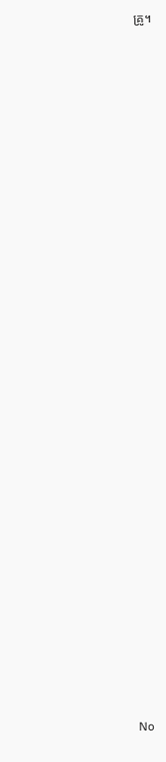គ្រូ។





























No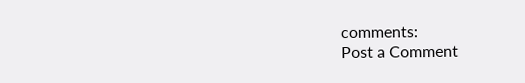comments:
Post a Comment